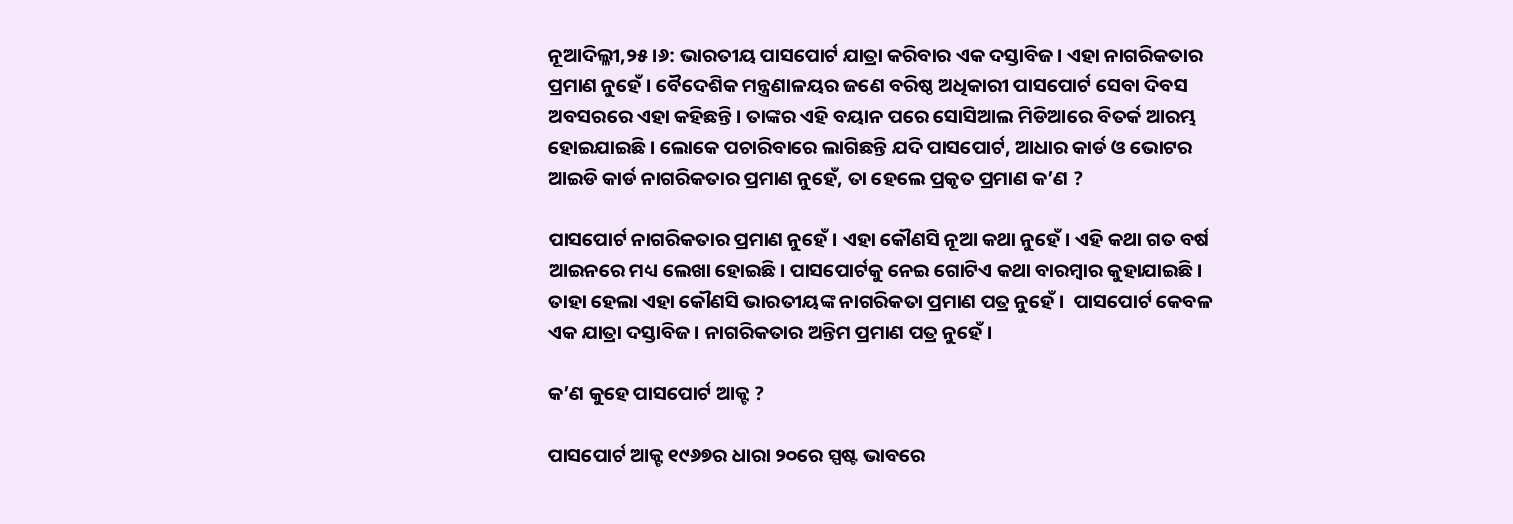ନୂଆଦିଲ୍ଳୀ,୨୫।୬: ଭାରତୀୟ ପାସପୋର୍ଟ ଯାତ୍ରା କରିବାର ଏକ ଦସ୍ତାବିଜ। ଏହା ନାଗରିକତାର ପ୍ରମାଣ ନୁହେଁ। ବୈଦେଶିକ ମନ୍ତ୍ରଣାଳୟର ଜଣେ ବରିଷ୍ଠ ଅଧିକାରୀ ପାସପୋର୍ଟ ସେବା ଦିବସ ଅବସରରେ ଏହା କହିଛନ୍ତି। ତାଙ୍କର ଏହି ବୟାନ ପରେ ସୋସିଆଲ ମିଡିଆରେ ବିତର୍କ ଆରମ୍ଭ ହୋଇଯାଇଛି। ଲୋକେ ପଚାରିବାରେ ଲାଗିଛନ୍ତି ଯଦି ପାସପୋର୍ଟ, ଆଧାର କାର୍ଡ ଓ ଭୋଟର ଆଇଡି କାର୍ଡ ନାଗରିକତାର ପ୍ରମାଣ ନୁହେଁ, ତା ହେଲେ ପ୍ରକୃତ ପ୍ରମାଣ କ’ଣ ?

ପାସପୋର୍ଟ ନାଗରିକତାର ପ୍ରମାଣ ନୁହେଁ। ଏହା କୌଣସି ନୂଆ କଥା ନୁହେଁ। ଏହି କଥା ଗତ ବର୍ଷ ଆଇନରେ ମଧ୍ୟ ଲେଖା ହୋଇଛି। ପାସପୋର୍ଟକୁ ନେଇ ଗୋଟିଏ କଥା ବାରମ୍ବାର କୁହାଯାଇଛି। ତାହା ହେଲା ଏହା କୌଣସି ଭାରତୀୟଙ୍କ ନାଗରିକତା ପ୍ରମାଣ ପତ୍ର ନୁହେଁ।  ପାସପୋର୍ଟ କେବଳ ଏକ ଯାତ୍ରା ଦସ୍ତାବିଜ। ନାଗରିକତାର ଅନ୍ତିମ ପ୍ରମାଣ ପତ୍ର ନୁହେଁ।

କ’ଣ କୁହେ ପାସପୋର୍ଟ ଆକ୍ଟ ?

ପାସପୋର୍ଟ ଆକ୍ଟ ୧୯୬୭ର ଧାରା ୨୦ରେ ସ୍ପଷ୍ଟ ଭାବରେ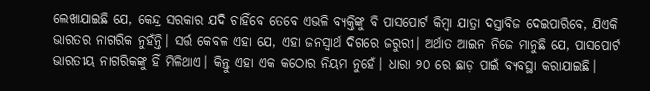ଲେଖାଯାଇଛି ଯେ, କେନ୍ଦ୍ର ସରକାର ଯଦି ଚାହିଁବେ ତେବେ ଏଭଳି ବ୍ୟକ୍ତିଙ୍କୁ ବି ପାସପୋର୍ଟ କିମ୍ବା ଯାତ୍ରା ଦସ୍ତାବିଜ ଦେଇପାରିବେ, ଯିଏକି ଭାରତର ନାଗରିକ ନୁହଁନ୍ତି। ସର୍ତ୍ତ କେବଳ ଏହା ଯେ, ଏହା ଜନସ୍ବାର୍ଥ ଦିଗରେ ଜରୁରୀ। ଅର୍ଥାତ ଆଇନ ନିଜେ ମାନୁଛି ଯେ, ପାସପୋର୍ଟ ଭାରତୀୟ ନାଗରିକଙ୍କୁ ହିଁ ମିଳିଥାଏ। କିନ୍ତୁ ଏହା ଏକ କଠୋର ନିୟମ ନୁହେଁ। ଧାରା ୨୦ ରେ ଛାଡ଼ ପାଇଁ ବ୍ୟବସ୍ଥା କରାଯାଇଛି।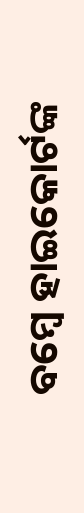ବମ୍ବେ ହାଇକୋର୍ଟଙ୍କ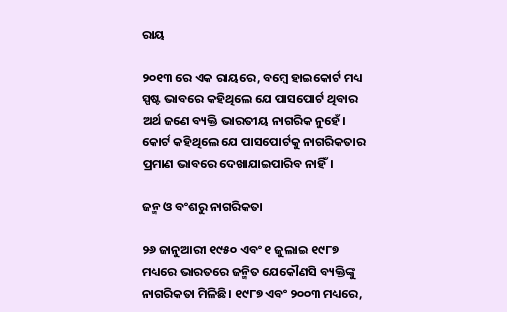ରାୟ

୨୦୧୩ ରେ ଏକ ରାୟରେ, ବମ୍ବେ ହାଇକୋର୍ଟ ମଧ୍ୟ ସ୍ପଷ୍ଟ ଭାବରେ କହିଥିଲେ ଯେ ପାସପୋର୍ଟ ଥିବାର ଅର୍ଥ ଜଣେ ବ୍ୟକ୍ତି ଭାରତୀୟ ନାଗରିକ ନୁହେଁ। କୋର୍ଟ କହିଥିଲେ ଯେ ପାସପୋର୍ଟକୁ ନାଗରିକତାର ପ୍ରମାଣ ଭାବରେ ଦେଖାଯାଇପାରିବ ନାହିଁ।

ଜନ୍ମ ଓ ବଂଶରୁ ନାଗରିକତା

୨୬ ଜାନୁଆରୀ ୧୯୫୦ ଏବଂ ୧ ଜୁଲାଇ ୧୯୮୭ ମଧ୍ୟରେ ଭାରତରେ ଜନ୍ମିତ ଯେକୌଣସି ବ୍ୟକ୍ତିଙ୍କୁ ନାଗରିକତା ମିଳିଛି। ୧୯୮୭ ଏବଂ ୨୦୦୩ ମଧ୍ୟରେ,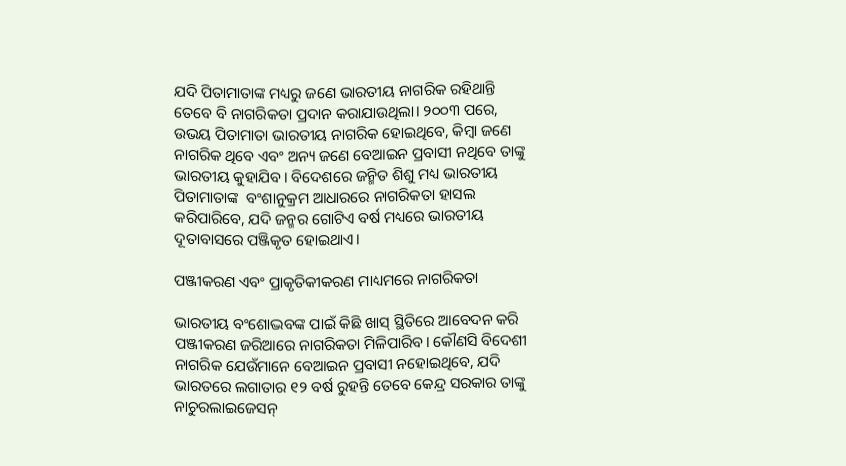ଯଦି ପିତାମାତାଙ୍କ ମଧ୍ୟରୁ ଜଣେ ଭାରତୀୟ ନାଗରିକ ରହିଥାନ୍ତି ତେବେ ବି ନାଗରିକତା ପ୍ରଦାନ କରାଯାଉଥିଲା। ୨୦୦୩ ପରେ, ଉଭୟ ପିତାମାତା ଭାରତୀୟ ନାଗରିକ ହୋଇଥିବେ, କିମ୍ବା ଜଣେ ନାଗରିକ ଥିବେ ଏବଂ ଅନ୍ୟ ଜଣେ ବେଆଇନ ପ୍ରବାସୀ ନଥିବେ ତାଙ୍କୁ ଭାରତୀୟ କୁହାଯିବ। ବିଦେଶରେ ଜନ୍ମିତ ଶିଶୁ ମଧ୍ୟ ଭାରତୀୟ ପିତାମାତାଙ୍କ  ବଂଶାନୁକ୍ରମ ଆଧାରରେ ନାଗରିକତା ହାସଲ କରିପାରିବେ, ଯଦି ଜନ୍ମର ଗୋଟିଏ ବର୍ଷ ମଧ୍ୟରେ ଭାରତୀୟ ଦୂତାବାସରେ ପଞ୍ଜିକୃତ ହୋଇଥାଏ।

ପଞ୍ଜୀକରଣ ଏବଂ ପ୍ରାକୃତିକୀକରଣ ମାଧ୍ୟମରେ ନାଗରିକତା

ଭାରତୀୟ ବଂଶୋଦ୍ଭବଙ୍କ ପାଇଁ କିଛି ଖାସ୍ ସ୍ଥିତିରେ ଆବେଦନ କରି ପଞ୍ଜୀକରଣ ଜରିଆରେ ନାଗରିକତା ମିଳିପାରିବ। କୌଣସି ବିଦେଶୀ ନାଗରିକ ଯେଉଁମାନେ ବେଆଇନ ପ୍ରବାସୀ ନହୋଇଥିବେ, ଯଦି ଭାରତରେ ଲଗାତାର ୧୨ ବର୍ଷ ରୁହନ୍ତି ତେବେ କେନ୍ଦ୍ର ସରକାର ତାଙ୍କୁ ନାଚୁରଲାଇଜେସନ୍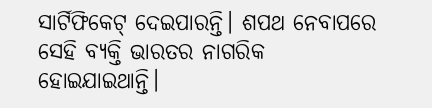ସାର୍ଟିଫିକେଟ୍ ଦେଇପାରନ୍ତି। ଶପଥ ନେବାପରେ ସେହି ବ୍ୟକ୍ତି ଭାରତର ନାଗରିକ ହୋଇଯାଇଥାନ୍ତି।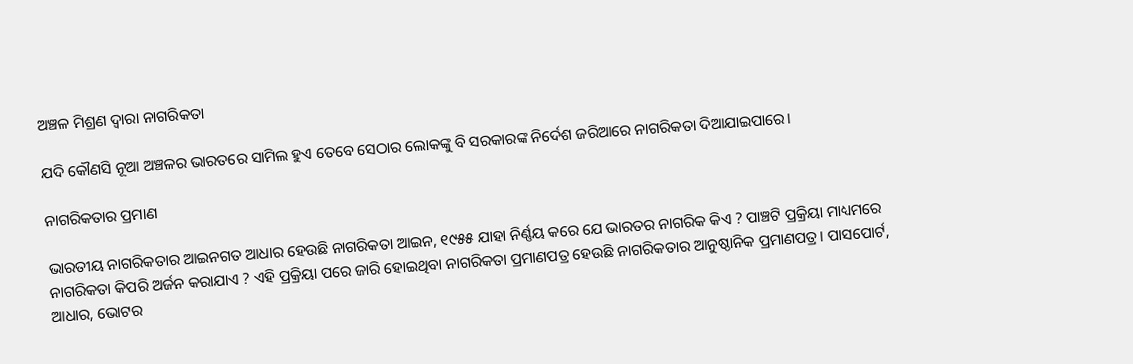ଅଞ୍ଚଳ ମିଶ୍ରଣ ଦ୍ୱାରା ନାଗରିକତା

ଯଦି କୌଣସି ନୂଆ ଅଞ୍ଚଳର ଭାରତରେ ସାମିଲ ହୁଏ ତେବେ ସେଠାର ଲୋକଙ୍କୁ ବି ସରକାରଙ୍କ ନିର୍ଦେଶ ଜରିଆରେ ନାଗରିକତା ଦିଆଯାଇପାରେ।

ନାଗରିକତାର ପ୍ରମାଣ

ଭାରତୀୟ ନାଗରିକତାର ଆଇନଗତ ଆଧାର ହେଉଛି ନାଗରିକତା ଆଇନ, ୧୯୫୫ ଯାହା ନିର୍ଣ୍ଣୟ କରେ ଯେ ଭାରତର ନାଗରିକ କିଏ ? ପାଞ୍ଚଟି ପ୍ରକ୍ରିୟା ମାଧ୍ୟମରେ ନାଗରିକତା କିପରି ଅର୍ଜନ କରାଯାଏ ? ଏହି ପ୍ରକ୍ରିୟା ପରେ ଜାରି ହୋଇଥିବା ନାଗରିକତା ପ୍ରମାଣପତ୍ର ହେଉଛି ନାଗରିକତାର ଆନୁଷ୍ଠାନିକ ପ୍ରମାଣପତ୍ର। ପାସପୋର୍ଟ, ଆଧାର, ଭୋଟର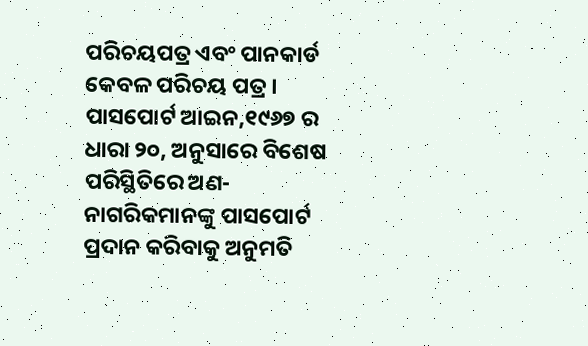ପରିଚୟପତ୍ର ଏବଂ ପାନକାର୍ଡ କେବଳ ପରିଚୟ ପତ୍ର। ପାସପୋର୍ଟ ଆଇନ,୧୯୬୭ ର ଧାରା ୨୦, ଅନୁସାରେ ବିଶେଷ ପରିସ୍ଥିତିରେ ଅଣ-ନାଗରିକମାନଙ୍କୁ ପାସପୋର୍ଟ ପ୍ରଦାନ କରିବାକୁ ଅନୁମତି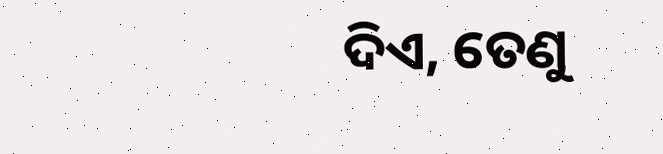ଦିଏ, ତେଣୁ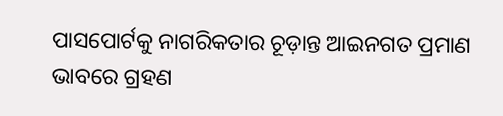ପାସପୋର୍ଟକୁ ନାଗରିକତାର ଚୂଡ଼ାନ୍ତ ଆଇନଗତ ପ୍ରମାଣ ଭାବରେ ଗ୍ରହଣ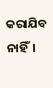କରାଯିବ ନାହିଁ।